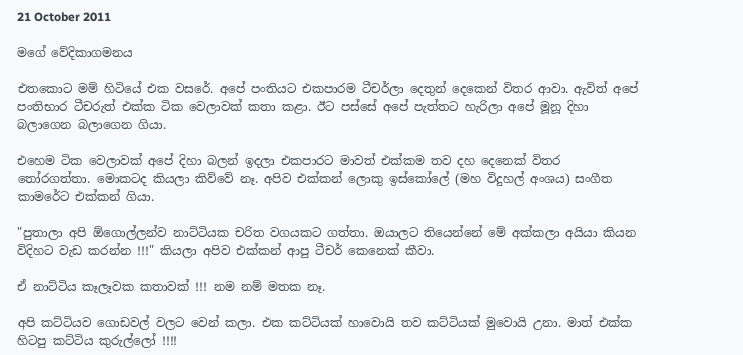21 October 2011

මගේ වේදිකාගමනය

එතකොට මම් හිටියේ එක වසරේ. අපේ පංතියට එකපාරම ටීචර්ලා දෙතුන් දෙකෙන් විතර ආවා. ඇවිත් අපේ පංතිභාර ටීචරුත් එක්ක ටික වෙලාවක් කතා කළා. ඊට පස්සේ අපේ පැත්තට හැරිලා අපේ මූනූ දිහා බලාගෙන බලාගෙන ගියා.

එහෙම ටික වෙලාවක් අපේ දිහා බලන් ඉදලා එකපාරට මාවත් එක්කම තව දහ දෙනෙක් විතර තෝරගත්තා. මොකටද කියලා කිව්වේ නෑ. අපිව එක්කන් ලොකු ඉස්කෝලේ (මහ විදුහල් අංශය) සංගීත කාමරේට එක්කන් ගියා.

"පුතාලා අපි ඕගොල්ලන්ව නාට්ටියක චරිත වගයකට ගත්තා. ඔයාලට තියෙන්නේ මේ අක්කලා අයියා කියන විදිහට වැඩ කරන්න !!!" කියලා අපිව එක්කන් ආපු ටීචර් කෙනෙක් කීවා.

ඒ නාට්ටිය කෑලෑවක කතාවක් !!! නම නම් මතක නෑ.

අපි කට්ටියව ගොඩවල් වලට වෙන් කලා. එක කට්ටියක් හාවොයි තව කට්ටියක් මුවොයි උනා. මාත් එක්ක හිටපු කට්ටිය කුරුල්ලෝ !!!!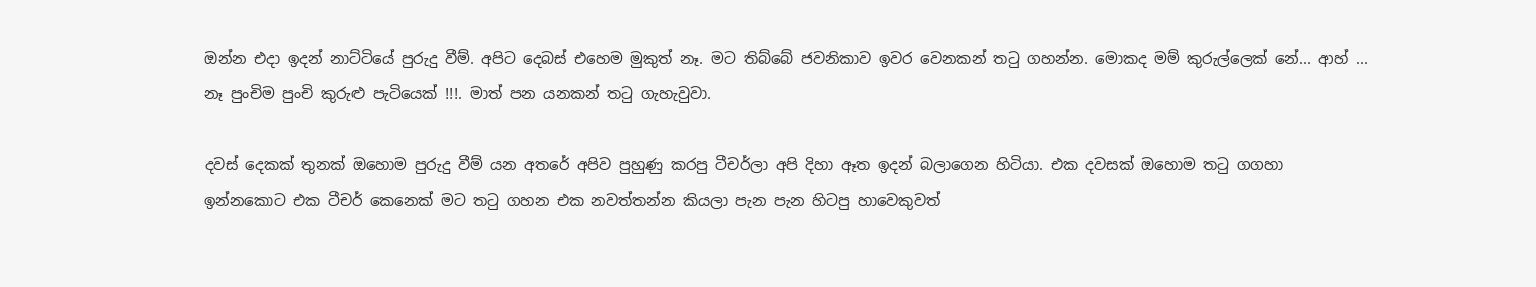ඔන්න එදා ඉදන් නාට්ටියේ පුරුදු වීම්. අපිට දෙබස් එහෙම මුකුත් නෑ. මට තිබ්බේ ජවනිකාව ඉවර වෙනකන් තටු ගහන්න. මොකද මම් කුරුල්ලෙක් නේ... ආහ් ... නෑ පුංචිම පුංචි කුරුළු පැටියෙක් !!!. මාත් පන යනකන් තටු ගැහැවුවා.

දවස් දෙකක් තුනක් ඔහොම පුරුදු වීම් යන අතරේ අපිව පුහුණු කරපු ටීචර්ලා අපි දිහා ඈත ඉදන් බලාගෙන හිටියා. එක දවසක් ඔහොම තටු ගගහා ඉන්නකොට එක ටීචර් කෙනෙක් මට තටු ගහන එක නවත්තන්න කියලා පැන පැන හිටපු හාවෙකුවත්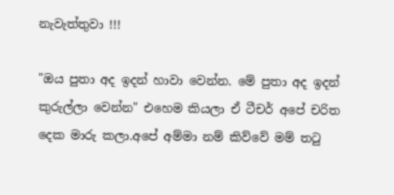නැවැත්තුවා !!!

"ඔය පුතා අද ඉදන් හාවා වෙන්න. මේ පුතා අද ඉදන් කුරුල්ලා වෙන්න" එහෙම කියලා ඒ ටීචර් අපේ චරිත දෙක මාරු කලා.අපේ අම්මා නම් කිව්වේ මම් තටු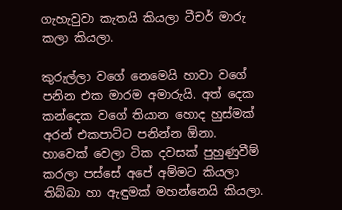ගැහැවුවා කැතයි කියලා ටීචර් මාරු කලා කියලා.

කුරුල්ලා වගේ නෙමෙයි හාවා වගේ පනින එක මාරම අමාරුයි. අත් දෙක කන්දෙක වගේ තියාන හොද හුස්මක් අරන් එකපාට්ට පනින්න ඕනා. හාවෙක් වෙලා ටික දවසක් පුහුණුවීම් කරලා පස්සේ අපේ අම්මට කියලා තිබ්බා හා ඇඳුමක් මහන්නෙයි කියලා.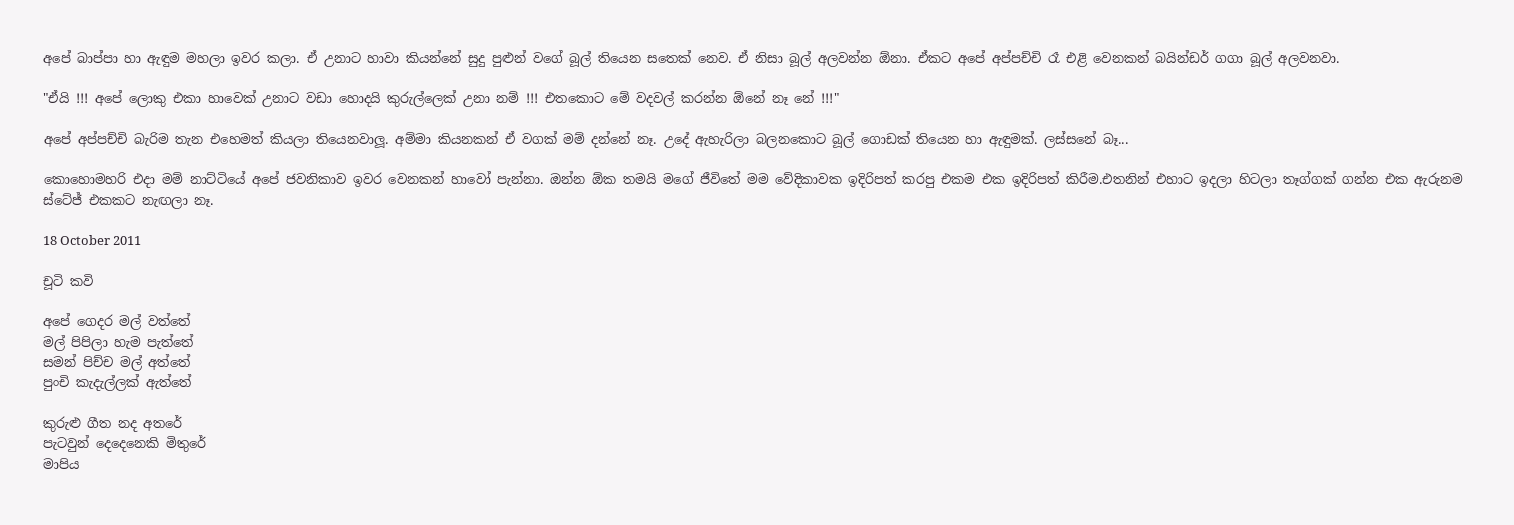අපේ බාප්පා හා ඇඳුම මහලා ඉවර කලා. ඒ උනාට හාවා කියන්නේ සුදු පුළුන් වගේ බූල් තියෙන සතෙක් නෙව. ඒ නිසා බූල් අලවන්න ඕනා. ඒකට අපේ අප්පච්චි රෑ එළි වෙනකන් බයින්ඩර් ගගා බූල් අලවනවා.

"ඒයි !!! අපේ ලොකු එකා හාවෙක් උනාට වඩා හොදයි කුරුල්ලෙක් උනා නම් !!! එතකොට මේ වදවල් කරන්න ඕනේ නෑ නේ !!!"

අපේ අප්පච්චි බැරිම තැන එහෙමත් කියලා තියෙනවාලූ. අම්මා කියනකන් ඒ වගක් මම් දන්නේ නෑ. උදේ ඇහැරිලා බලනකොට බූල් ගොඩක් තියෙන හා ඇඳුමක්. ලස්සනේ බෑ...

කොහොමහරි එදා මම් නාට්ටියේ අපේ ජවනිකාව ඉවර වෙනකන් හාවෝ පැන්නා. ඔන්න ඕක තමයි මගේ ජීවිතේ මම වේදිකාවක ඉදිරිපත් කරපු එකම එක ඉදිරිපත් කිරීම.එතනින් එහාට ඉදලා හිටලා තෑග්ගක් ගන්න එක ඇරුනම ස්ටේජ් එකකට නැඟලා නෑ.

18 October 2011

චූටි කවි

අපේ ගෙදර මල් වත්තේ
මල් පිපිලා හැම පැත්තේ
සමන් පිච්ච මල් අත්තේ
පුංචි කැදැල්ලක් ඇත්තේ

කුරුළු ගීත නද අතරේ
පැටවුන් දෙදෙනෙකි මිතුරේ
මාපිය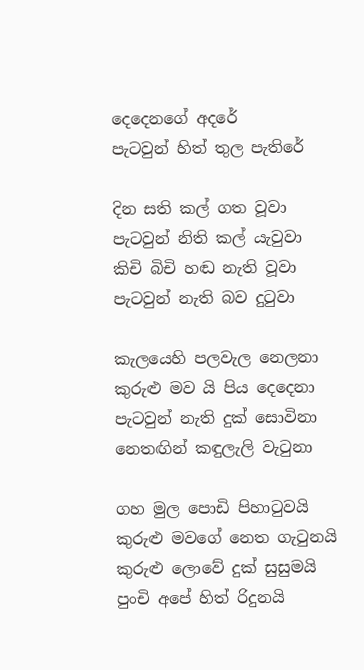දෙදෙනගේ අදරේ
පැටවුන් හිත් තුල පැතිරේ

දින සති කල් ගත වූවා
පැටවුන් නිති කල් යැවුවා
කිචි බිචි හඬ නැති වූවා
පැටවුන් නැති බව දුටුවා

කැලයෙහි පලවැල නෙලනා
කුරුළු මව යි පිය දෙදෙනා
පැටවුන් නැති දුක් සොවිනා
නෙතඟින් කඳුලැලි වැටුනා

ගහ මුල පොඩි පිහාටුවයි
කුරුළු මවගේ නෙත ගැටුනයි
කුරුළු ලොවේ දුක් සුසුමයි
පුංචි අපේ හිත් රිදුනයි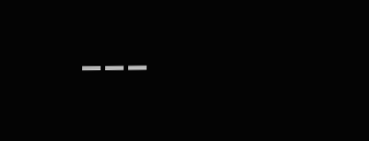---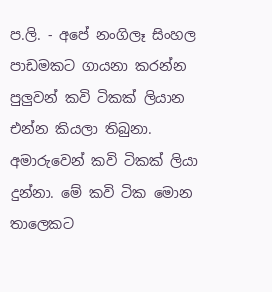ප.ලි. - අපේ නංගිලෑ සිංහල පාඩමකට ගායනා කරන්න පුලුවන් කවි ටිකක් ලියාන එන්න කියලා තිබුනා. අමාරුවෙන් කවි ටිකක් ලියා දුන්නා. මේ කවි ටික මොන තාලෙකට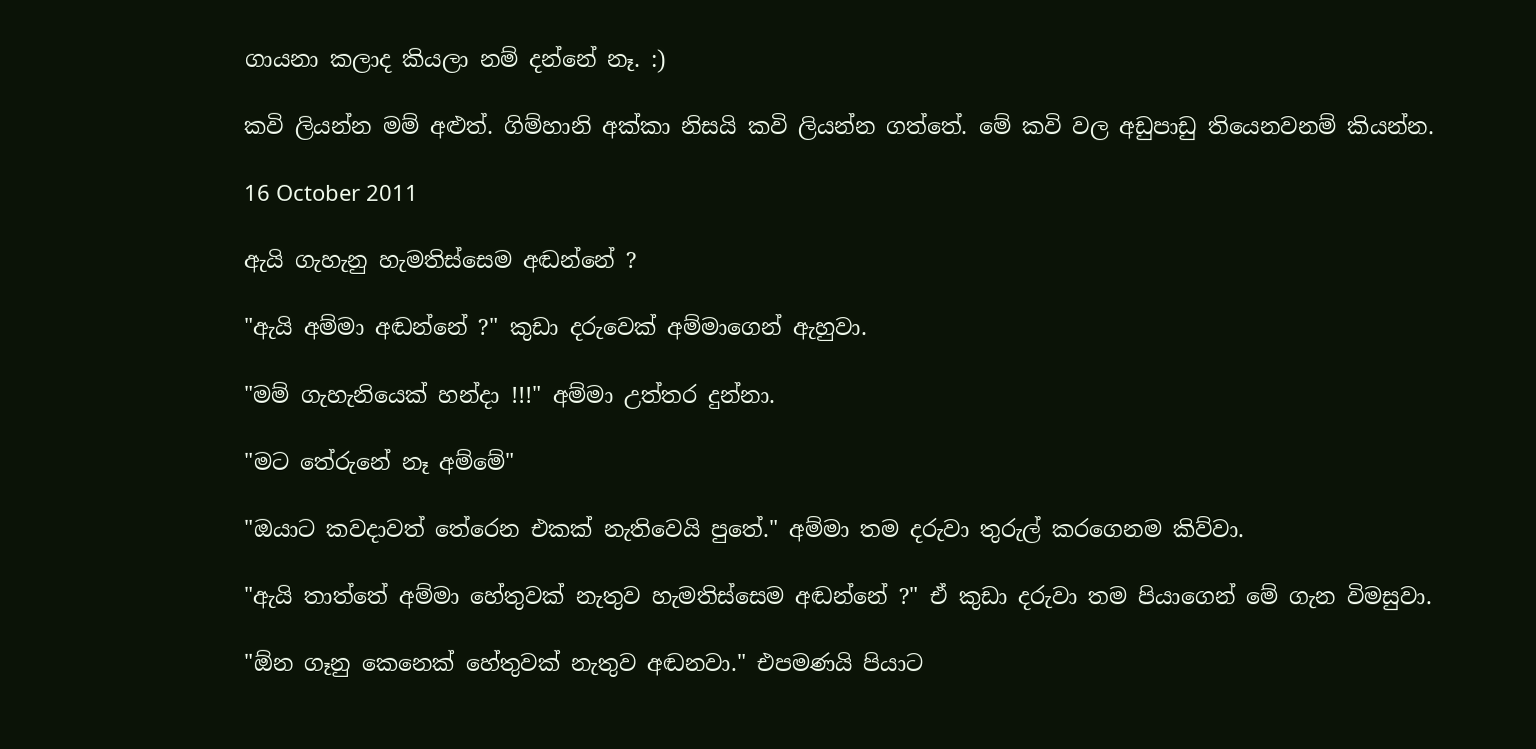ගායනා කලාද කියලා නම් දන්නේ නෑ. :)

කවි ලියන්න මම් අළුත්. ගිම්හානි අක්කා නිසයි කවි ලියන්න ගත්තේ. මේ කවි වල අඩුපාඩු තියෙනවනම් කියන්න.

16 October 2011

ඇයි ගැහැනු හැමතිස්සෙම අඬන්නේ ?

"ඇයි අම්මා අඬන්නේ ?" කුඩා දරුවෙක් අම්මාගෙන් ඇහුවා.

"මම් ගැහැනියෙක් හන්දා !!!" අම්මා උත්තර දුන්නා.

"මට තේරුනේ නෑ අම්මේ"

"ඔයාට කවදාවත් තේරෙන එකක් නැතිවෙයි පුතේ." අම්මා තම දරුවා තුරුල් කරගෙනම කිව්වා.

"ඇයි තාත්තේ අම්මා හේතුවක් නැතුව හැමතිස්සෙම අඬන්නේ ?" ඒ කුඩා දරුවා තම පියාගෙන් මේ ගැන විමසුවා.

"ඕන ගෑනු කෙනෙක් හේතුවක් නැතුව අඬනවා." එපමණයි පියාට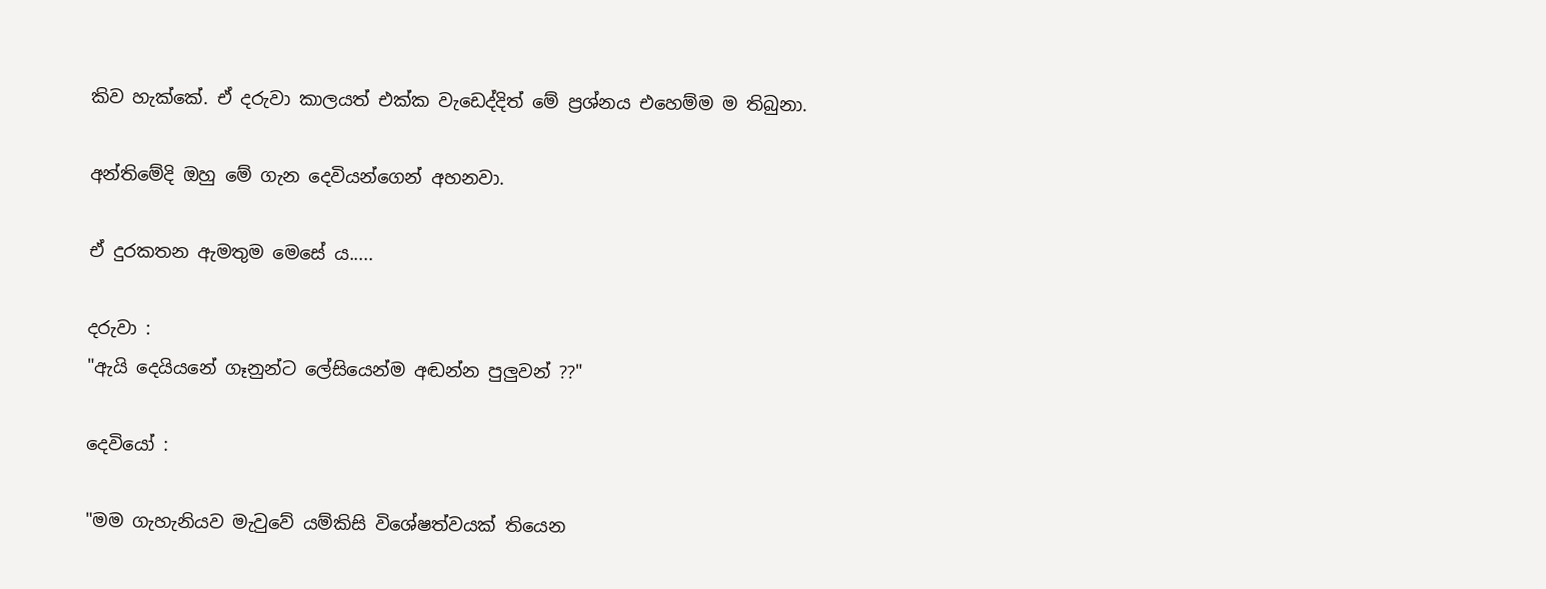කිව හැක්කේ. ඒ දරුවා කාලයත් එක්ක වැඩෙද්දිත් මේ ප්‍රශ්නය එහෙම්ම ම තිබුනා.

අන්තිමේදි ඔහු මේ ගැන දෙවියන්ගෙන් අහනවා.

ඒ දුරකතන ඇමතුම මෙසේ ය.....

දරුවා :
"ඇයි දෙයියනේ ගෑනුන්ට ලේසියෙන්ම අඬන්න පුලුවන් ??"

දෙවියෝ :

"මම ගැහැනියව මැවුවේ යම්කිසි විශේෂත්වයක් තියෙන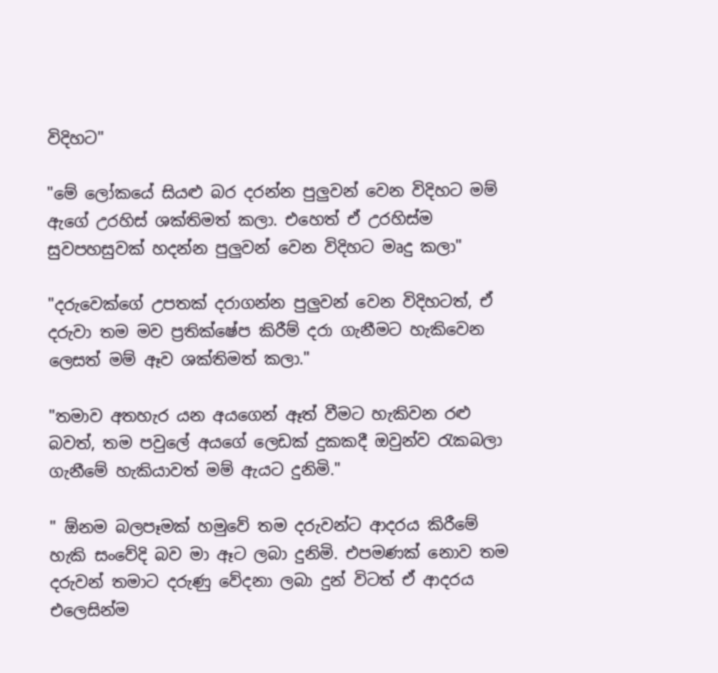විදිහට"

"මේ ලෝකයේ සියළු බර දරන්න පුලුවන් වෙන විදිහට මම් ඇගේ උරහිස් ශක්තිමත් කලා. එහෙත් ඒ උරහිස්ම සුවපහසුවක් හදන්න පුලුවන් වෙන විදිහට මෘදු කලා"

"දරුවෙක්ගේ උපතක් දරාගන්න පුලුවන් වෙන විදිහටත්, ඒ දරුවා තම මව ප්‍රතික්ෂේප කිරීම් දරා ගැනීමට හැකිවෙන ලෙසත් මම් ඈව ශක්තිමත් කලා."

"තමාව අතහැර යන අයගෙන් ඈත් වීමට හැකිවන රළු බවත්, තම පවුලේ අයගේ ලෙඩක් දුකකදී ඔවුන්ව රැකබලා ගැනීමේ හැකියාවත් මම් ඇයට දුනිමි."

" ඕනම බලපෑමක් හමුවේ තම දරුවන්ට ආදරය කිරීමේ හැකි සංවේදි බව මා ඈට ලබා දුනිමි. එපමණක් නොව තම දරුවන් තමාට දරුණු වේදනා ලබා දුන් විටත් ඒ ආදරය එලෙසින්ම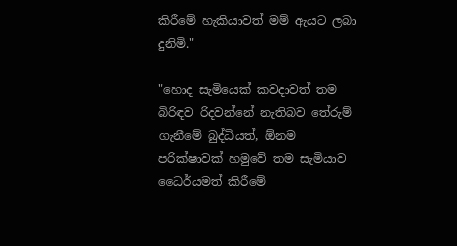කිරීමේ හැකියාවත් මම් ඇයට ලබා දුනිමි."

"හොද සැමියෙක් කවදාවත් තම බිරිඳව රිදවන්නේ නැතිබව තේරුම් ගැනීමේ බුද්ධියත්, ඕනම පරික්ෂාවක් හමුවේ තම සැමියාව ධෛර්යමත් කිරීමේ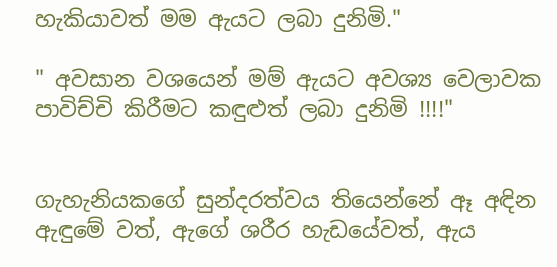හැකියාවත් මම ඇයට ලබා දුනිමි."

" අවසාන වශයෙන් මම් ඇයට අවශ්‍ය වෙලාවක පාවිච්චි කිරීමට කඳුළුත් ලබා දුනිමි !!!!"


ගැහැනියකගේ සුන්දරත්වය තියෙන්නේ ඈ අඳින ඇඳුමේ වත්, ඇගේ ශරීර හැඩයේවත්, ඇය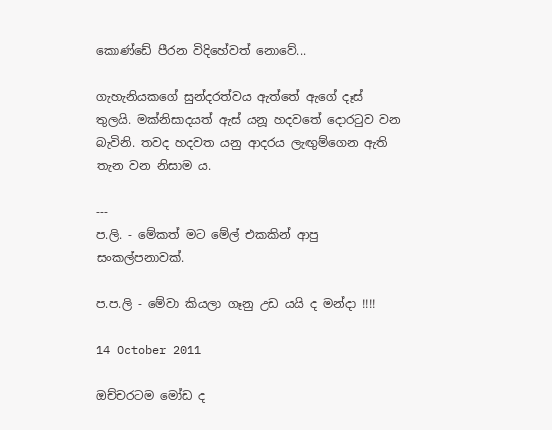කොණ්ඩේ පීරන විදිහේවත් නොවේ...

ගැහැනියකගේ සුන්දරත්වය ඇත්තේ ඇගේ දෑස් තුලයි. මක්නිසාදයත් ඇස් යනූ හදවතේ දොරටුව වන බැවිනි. තවද හදවත යනු ආදරය ලැඟුම්ගෙන ඇති තැන වන නිසාම ය.

---
ප.ලි. - මේකත් මට මේල් එකකින් ආපු සංකල්පනාවක්.

ප.ප.ලි - මේවා කියලා ගෑනු උඩ යයි ද මන්දා !!!!

14 October 2011

ඔච්චරටම මෝඩ ද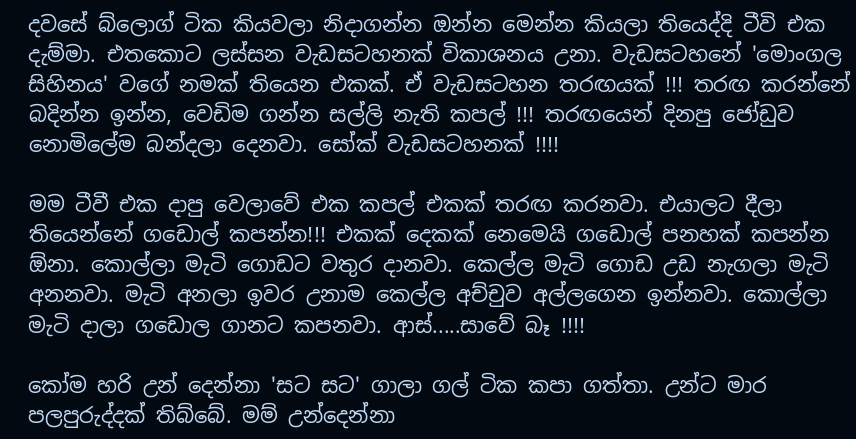දවසේ බ්ලොග් ටික කියවලා නිදාගන්න ඔන්න මෙන්න කියලා තියෙද්දි ටීවි එක දැම්මා. එතකොට ලස්සන වැඩසටහනක් විකාශනය උනා. වැඩසටහනේ 'මොංගල සිහිනය' වගේ නමක් තියෙන එකක්. ඒ වැඩසටහන තරඟයක් !!! තරඟ කරන්නේ බදින්න ඉන්න, වෙඩිම ගන්න සල්ලි නැති කපල් !!! තරඟයෙන් දිනපු ජෝඩුව නොමිලේම බන්දලා දෙනවා. සෝක් වැඩසටහනක් !!!!

මම ටීවී එක දාපු වෙලාවේ එක කපල් එකක් තරඟ කරනවා. එයාලට දීලා තියෙන්නේ ගඩොල් කපන්න!!! එකක් දෙකක් නෙමෙයි ගඩොල් පනහක් කපන්න ඕනා. කොල්ලා මැටි ගොඩට වතුර දානවා. කෙල්ල මැටි ගොඩ උඩ නැගලා මැටි අනනවා. මැටි අනලා ඉවර උනාම කෙල්ල අච්චුව අල්ලගෙන ඉන්නවා. කොල්ලා මැටි දාලා ගඩොල ගානට කපනවා. ආස්.....සාවේ බෑ !!!!

කෝම හරි උන් දෙන්නා 'සට සට' ගාලා ගල් ටික කපා ගත්තා. උන්ට මාර පලපුරුද්දක් තිබ්බේ. මම් උන්දෙන්නා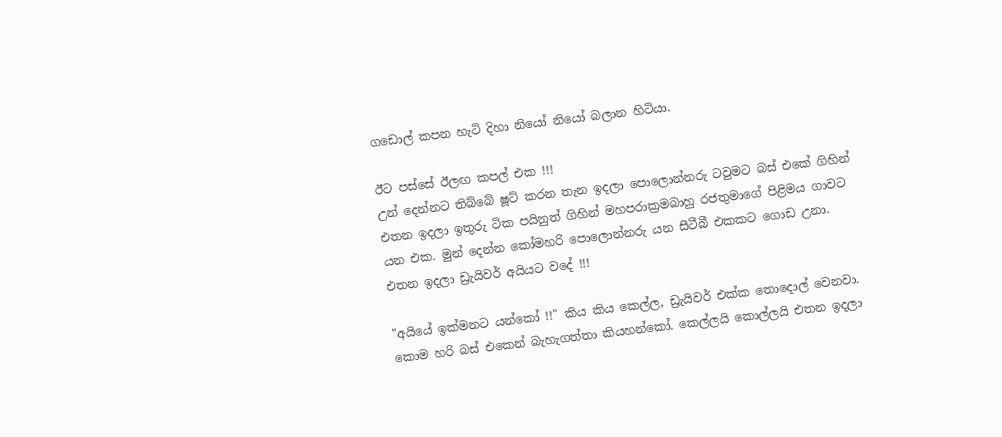ගඩොල් කපන හැටි දිහා නියෝ නියෝ බලාන හිටියා.

ඊට පස්සේ ඊලඟ කපල් එක !!!
උන් දෙන්නට තිබ්බේ ෂූට් කරන තැන ඉදලා පොලොන්නරු ටවුමට බස් එකේ ගිහින් එතන ඉදලා ඉතුරු ටික පයිනුත් ගිහින් මහපරාක්‍රමබාහු රජතුමාගේ පිළිමය ගාවට යන එක. මුන් දෙන්න කෝමහරි පොලොන්නරු යන සීටීබී එකකට ගොඩ උනා. එතන ඉදලා ඩ්‍රැයිවර් අයියට වදේ !!!

"අයියේ ඉක්මනට යන්කෝ !!" කිය කිය කෙල්ල, ඩ්‍රැයිවර් එක්ක තොදොල් වෙනවා. කොම හරි බස් එකෙන් බැහැගත්තා කියහන්කෝ. කෙල්ලයි කොල්ලයි එතන ඉදලා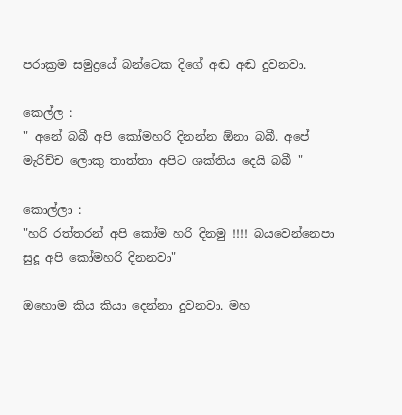පරාක්‍රම සමුද්‍රයේ බන්ටෙක දිගේ අඬ අඬ දුවනවා.

කෙල්ල :
" අනේ බබී අපි කෝමහරි දිනන්න ඕනා බබී. අපේ මැරිච්ච ලොකු තාත්තා අපිට ශක්තිය දෙයි බබී "

කොල්ලා :
"හරි රත්තරන් අපි කෝම හරි දිනමු !!!! බයවෙන්නෙපා සුදූ අපි කෝමහරි දිනනවා"

ඔහොම කිය කියා දෙන්නා දුවනවා. මහ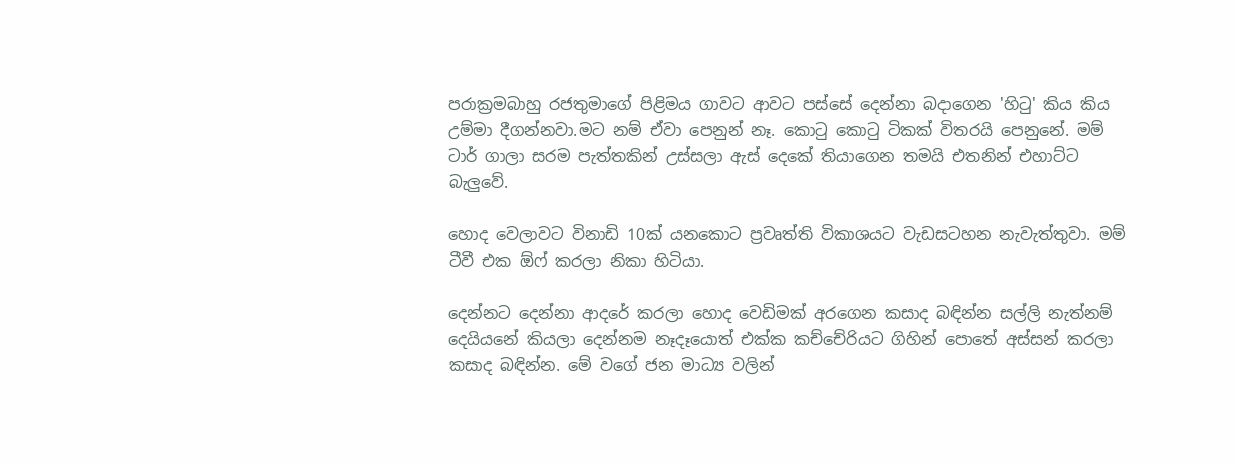පරාක්‍රමබාහු රජතුමාගේ පිළිමය ගාවට ආවට පස්සේ දෙන්නා බදාගෙන 'හිටු' කිය කිය උම්මා දීගන්නවා.මට නම් ඒවා පෙනුන් නෑ. කොටු කොටු ටිකක් විතරයි පෙනුනේ. මම් ටාර් ගාලා සරම පැත්තකින් උස්සලා ඇස් දෙකේ තියාගෙන තමයි එතනින් එහාට්ට බැලුවේ.

හොද වෙලාවට විනාඩි 10ක් යනකොට ප්‍රවෘත්ති විකාශයට වැඩසටහන නැවැත්තුවා. මම් ටීවී එක ඕෆ් කරලා නිකා හිටියා.

දෙන්නට දෙන්නා ආදරේ කරලා හොද වෙඩිමක් අරගෙන කසාද බඳින්න සල්ලි නැත්නම් දෙයියනේ කියලා දෙන්නම නෑදෑයොත් එක්ක කච්චේරියට ගිහින් පොතේ අස්සන් කරලා කසාද බඳින්න. මේ වගේ ජන මාධ්‍ය වලින්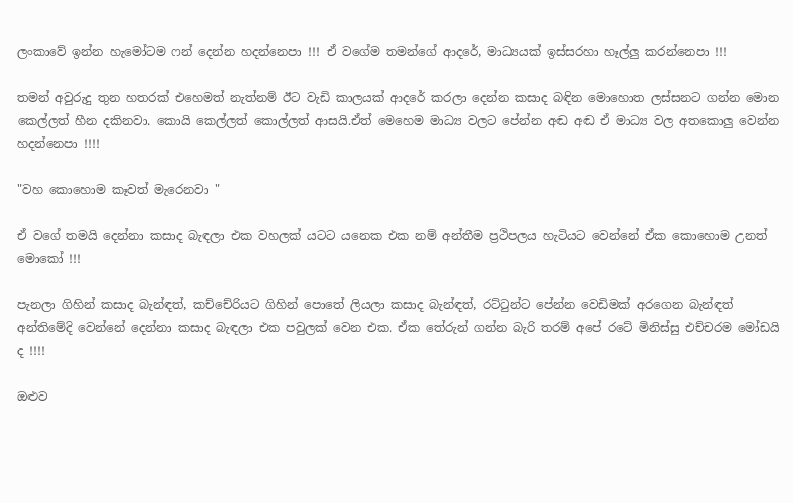ලංකාවේ ඉන්න හැමෝටම ෆන් දෙන්න හදන්නෙපා !!! ඒ වගේම තමන්ගේ ආදරේ, මාධ්‍යයක් ඉස්සරහා හෑල්ලු කරන්නෙපා !!!

තමන් අවුරුදු තුන හතරක් එහෙමත් නැත්නම් ඊට වැඩි කාලයක් ආදරේ කරලා දෙන්න කසාද බඳින මොහොත ලස්සනට ගන්න මොන කෙල්ලත් හීන දකිනවා. කොයි කෙල්ලත් කොල්ලත් ආසයි.ඒත් මෙහෙම මාධ්‍ය වලට පේන්න අඬ අඬ ඒ මාධ්‍ය වල අතකොලු වෙන්න හදන්නෙපා !!!!

"වහ කොහොම කෑවත් මැරෙනවා "

ඒ වගේ තමයි දෙන්නා කසාද බැඳලා එක වහලක් යටට යනෙක එක නම් අන්තීම ප්‍රථිපලය හැටියට වෙන්නේ ඒක කොහොම උනත් මොකෝ !!!

පැනලා ගිහින් කසාද බැන්ඳත්, කච්චේරියට ගිහින් පොතේ ලියලා කසාද බැන්ඳත්, රට්ටුන්ට පේන්න වෙඩිමක් අරගෙන බැන්ඳත් අන්තිමේදි වෙන්නේ දෙන්නා කසාද බැඳලා එක පවුලක් වෙන එක. ඒක තේරුන් ගන්න බැරි තරම් අපේ රටේ මිනිස්සු එච්චරම මෝඩයි ද !!!!

ඔළුව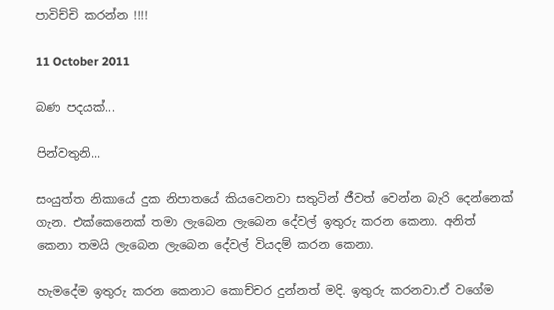පාවිච්චි කරන්න !!!!

11 October 2011

බණ පදයක්...

පින්වතුනි...

සංයුත්ත නිකායේ දුක නිපාතයේ කියවෙනවා සතුටින් ජීවත් වෙන්න බැරි දෙන්නෙක් ගැන. එක්කෙනෙක් තමා ලැබෙන ලැබෙන දේවල් ඉතුරු කරන කෙනා. අනිත් කෙනා තමයි ලැබෙන ලැබෙන දේවල් වියදම් කරන කෙනා.

හැමදේම ඉතුරු කරන කෙනාට කොච්චර දුන්නත් මදි. ඉතුරු කරනවා.ඒ වගේම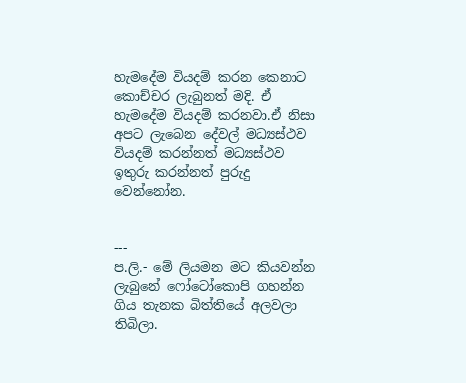හැමදේම වියදම් කරන කෙනාට කොච්චර ලැබුනත් මදි. ඒ හැමදේම වියදම් කරනවා.ඒ නිසා අපට ලැබෙන දේවල් මධ්‍යස්ථව වියදම් කරන්නත් මධ්‍යස්ථව ඉතුරු කරන්නත් පුරුදු වෙන්නෝන.


---
ප.ලි.- මේ ලියමන මට කියවන්න ලැබුනේ ෆෝටෝකොපි ගහන්න ගිය තැනක බිත්තියේ අලවලා තිබිලා.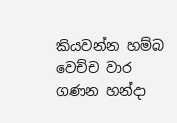කියවන්න හම්බ වෙච්ච වාර ගණන හන්දා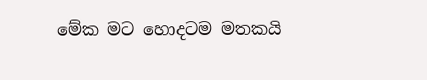මේක මට හොදටම මතකයි